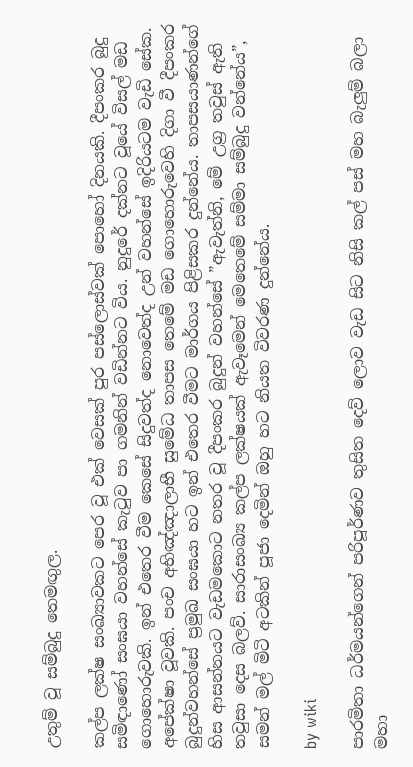උතුම් වූ සම්බුදු තෙමඟුල.

කල්ප ලක්ෂ සංඛ්‍යාවකට පෙර වූ එක් වෙසක් පුර පස්ලොස්වක් පොහෝ දිනයකි. දීපංකර බුදු සමිඳාණෝ සංඝයා වහන්සේ කැටුව පා ගමනින් වඩින්නට විය. නුදුරේ දක්නට වූයේ විසල් මඩ ගොහොරුවකි. ඉන් එතෙර වීම කෙසේ සිදුවත්ද නොවෙත්ද උන් වහන්සේ ඉදිරියටම වැඩි සේක. අපේක්ෂා වූවකි. පංච අභිඤ්ඤාලාභී සුමේධ තාපස තෙමේ මඩ ගොහොරුවෙහි දිගා වී දීපංකර බුදුන්වහන්සේ ප්‍රමුඛ සංඝයා හට ඉන් එතෙර වීමට මාර්ගය පිළිසකර දුන්නේය. තාපසයාණන්ගේ හිස ආසන්නයට වැඩමකොට නතර වූ දීපංකර බුදුන් වහන්සේ ”ඇවැත්නි, මේ උග්‍ර තවුස් ඇති තවුසා දෙස බලව්. සාරාසංඛ්‍ය කල්ප ලක්ෂයක් ඇවෑමෙන් මෙතෙමේ සම්මා සම්බුදු වන්නේය”, සමන් මල් මිටි අටකින් පූජා දෙමින් ඔහු හට නියත විවරණ දුන්නේය.

by wiki

පාරමිතා ධර්මයන්ගෙන් පරිපූර්ණව තුසිත දෙව් ලොව වැඩ සිට නිසි කල් පස් මහ බැලුම් බලා මහා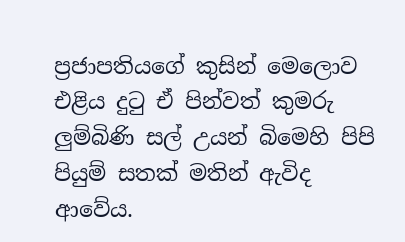ප්‍රජාපතියගේ කුසින් මෙලොව එළිය දුටු ඒ පින්වත් කුමරු ලුම්බිණි සල් උයන් බිමෙහි පිපි පියුම් සතක් මතින් ඇවිද ආවේය.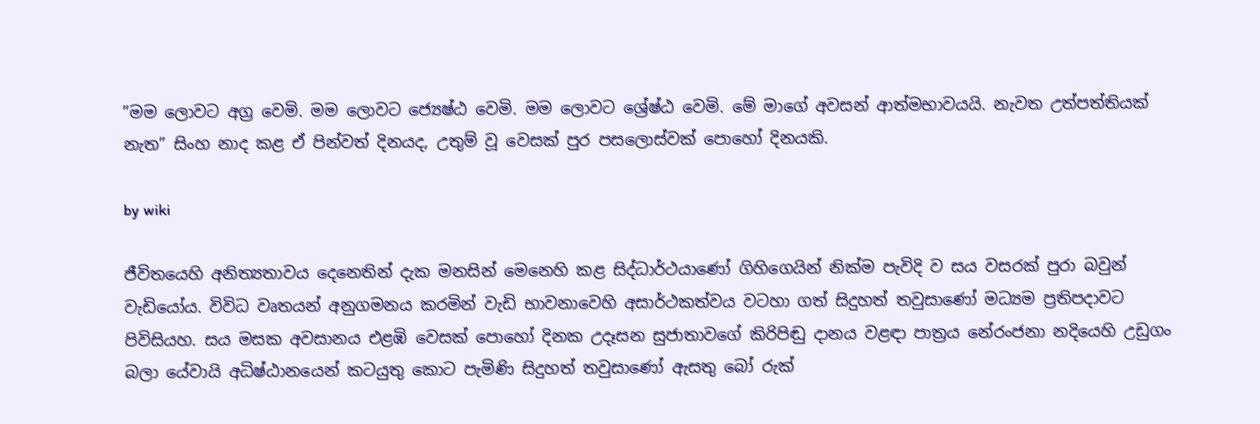”මම ලොවට අග්‍ර වෙමි. මම ලොවට ජ්‍යෙෂ්ඨ වෙමි. මම ලොවට ශ්‍රේෂ්ඨ වෙමි. මේ මාගේ අවසන් ආත්මභාවයයි. නැවත උත්පත්තියක් නැත” සිංහ නාද කළ ඒ පින්වත් දිනයද, උතුම් වූ වෙසක් පුර පසලොස්වක් පොහෝ දිනයකි.

by wiki

ජීවිතයෙහි අනිත්‍යතාවය දෙනෙතින් දැක මනසින් මෙනෙහි කළ සිද්ධාර්ථයාණෝ ගිහිගෙයින් නික්ම පැවිදි ව සය වසරක් පුරා බවුන් වැඩියෝය. විවිධ වෘතයන් අනුගමනය කරමින් වැඩි භාවනාවෙහි අසාර්ථකත්වය වටහා ගත් සිදුහත් තවුසාණෝ මධ්‍යම ප්‍රතිපදාවට පිවිසියහ. සය මසක අවසානය එළඹි වෙසක් පොහෝ දිනක උදෑසන සුජාතාවගේ කිරිපිඬු දානය වළඳා පාත්‍රය නේරංජනා නදියෙහි උඩුගං බලා යේවායි අධිෂ්ඨානයෙන් කටයුතු කොට පැමිණි සිදුහත් තවුසාණෝ ඇසතු බෝ රුක්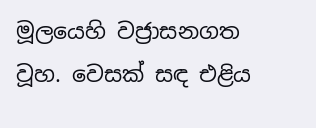මූලයෙහි වජ්‍රාසනගත වූහ. වෙසක් සඳ එළිය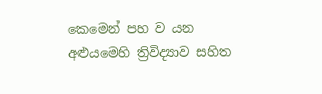කෙමෙන් පහ ව යන අළුයමෙහි ත්‍රිවිද්‍යාව සහිත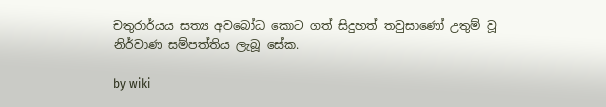චතුරාර්යය සත්‍ය අවබෝධ කොට ගත් සිදුහත් තවුසාණෝ උතුම් වූ නිර්වාණ සම්පත්තිය ලැබූ සේක.

by wiki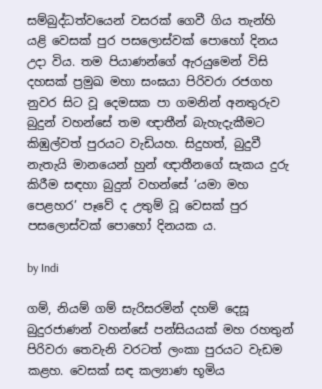සම්බුද්ධත්වයෙන් වසරක් ගෙවී ගිය තැන්හි යළි වෙසක් පුර පසලොස්වක් පොහෝ දිනය උදා විය. තම පියාණන්ගේ ඇරයුමෙන් විසි දහසක් ප්‍රමුඛ මහා සංඝයා පිරිවරා රජගහ නුවර සිට වූ දෙමසක පා ගමනින් අනතුරුව බුදුන් වහන්සේ තම ඥාතීන් බැහැදැකීමට කිඹුල්වත් පුරයට වැඩියහ. සිදුහත්, බුදුවී නැතැයි මානයෙන් හුන් ඥාතීනගේ සැකය දුරු කිරීම සඳහා බුදුන් වහන්සේ ‘යමා මහ පෙළහර’ පෑවේ ද උතුම් වූ වෙසක් පුර පසලොස්වක් පොහෝ දිනයක ය.

by Indi

ගම්, නියම් ගම් සැරිසරමින් දහම් දෙසූ බුදුරජාණන් වහන්සේ පන්සියයක් මහ රහතුන් පිරිවරා තෙවැනි වරටත් ලංකා පුරයට වැඩම කළහ. වෙසක් සඳ කල්‍යාණ භූමිය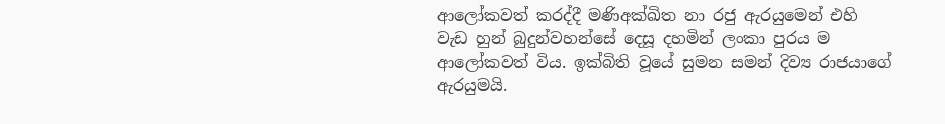ආලෝකවත් කරද්දී මණිඅක්ඛිත නා රජු ඇරයුමෙන් එහි වැඩ හුන් බුදුන්වහන්සේ දෙසූ දහමින් ලංකා පුරය ම ආලෝකවත් විය. ඉක්බිති වූයේ සුමන සමන් දිව්‍ය රාජයාගේ ඇරයුමයි.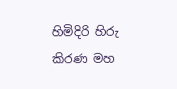හිමිදිරි හිරු කිරණ මහ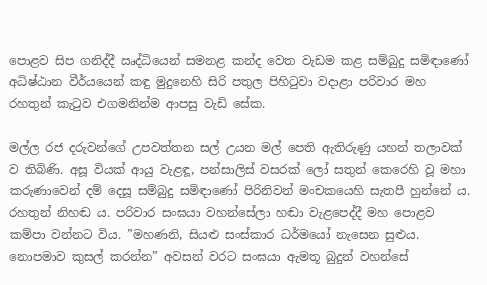පොළව සිප ගනිද්දී ඍද්ධියෙන් සමනළ කන්ද වෙත වැඩම කළ සම්බුදු සමිඳාණෝ අධිෂ්ඨාන වීර්යයෙන් කඳු මුදුනෙහි සිරි පතුල පිහිටුවා වදාළා පරිවාර මහ රහතුන් කැටුව එගමනින්ම ආපසු වැඩි සේක.

මල්ල රජ දරුවන්ගේ උපවත්තන සල් උයන මල් පෙති ඇතිරුණු යහන් තලාවක් ව තිබිණි. අසූ වියක් ආයු වැළඳූ, පන්සාලිස් වසරක් ලෝ සතුන් කෙරෙහි වූ මහා කරුණාවෙන් දම් දෙසූ සම්බුදු සමිඳාණෝ පිරිනිවන් මංචකයෙහි සැතපී හුන්නේ ය. රහතුන් නිහඬ ය. පරිවාර සංඝයා වහන්සේලා හඬා වැළපෙද්දී මහ පොළව කම්පා වන්නට විය. ”මහණනි, සියළු සංස්කාර ධර්මයෝ නැසෙන සුළුය. නොපමාව කුසල් කරන්න” අවසන් වරට සංඝයා ඇමතූ බුදුන් වහන්සේ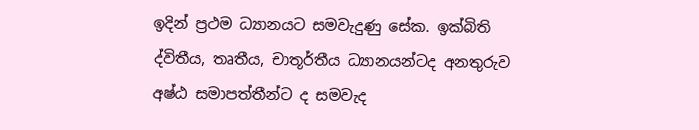ඉදින් ප්‍රථම ධ්‍යානයට සමවැදුණු සේක. ඉක්බිති ද්විතීය, තෘතීය, චාතූර්තීය ධ්‍යානයන්ටද අනතුරුව අෂ්ඨ සමාපත්තීන්ට ද සමවැද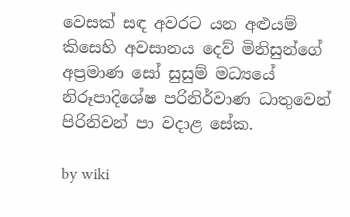වෙසක් සඳ අවරට යන අළුයම් කිසෙහි අවසානය දෙව් මිනිසුන්ගේ අප්‍රමාණ සෝ සුසුම් මධ්‍යයේ නිරූපාදිශේෂ පරිනිර්වාණ ධාතුවෙන් පිරිනිවන් පා වදාළ සේක.

by wiki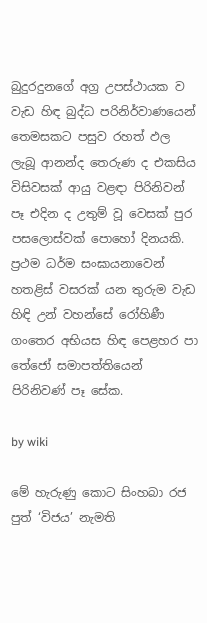බුදුරදුනගේ අග්‍ර උපස්ථායක ව වැඩ හිඳ බුද්ධ පරිනිර්වාණයෙන් තෙමසකට පසුව රහත් ඵල ලැබූ ආනන්ද තෙරුණ ද එකසිය විසිවසක් ආයු වළඳා පිරිනිවන් පෑ එදින ද උතුම් වූ වෙසක් පුර පසලොස්වක් පොහෝ දිනයකි. ප්‍රථම ධර්ම සංඝායනාවෙන් හතළිස් වසරක් යන තුරුම වැඩ හිඳි උන් වහන්සේ රෝහිණී ගංතෙර අභියස හිඳ පෙළහර පා තේජෝ සමාපත්තියෙන් පිරිනිවණ් පෑ සේක.

by wiki

මේ හැරුණු කොට සිංහබා රජ පුත් ‘විජය’ නැමති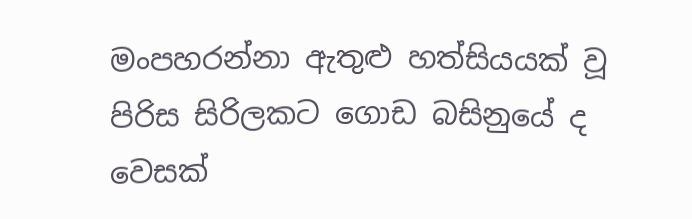මංපහරන්නා ඇතුළු හත්සියයක් වූ පිරිස සිරිලකට ගොඩ බසිනුයේ ද වෙසක්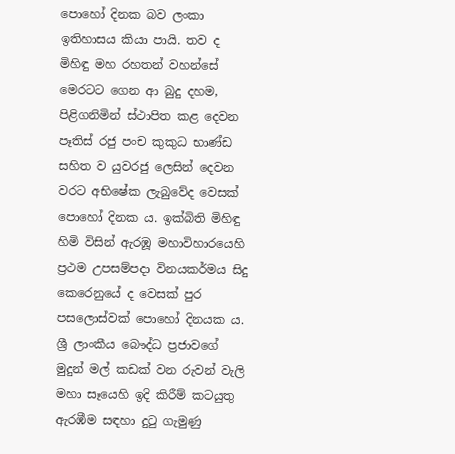පොහෝ දිනක බව ලංකා ඉතිහාසය කියා පායි. තව ද මිහිඳු මහ රහතන් වහන්සේ මෙරටට ගෙන ආ බුදු දහම, පිළිගනිමින් ස්ථාපිත කළ දෙවන පෑතිස් රජු පංච කුකුධ භාණ්ඩ සහිත ව යුවරජු ලෙසින් දෙවන වරට අභිෂේක ලැබුවේද වෙසක් පොහෝ දිනක ය. ඉක්බිති මිහිඳු හිමි විසින් ඇරඹූ මහාවිහාරයෙහි ප්‍රථම උපසම්පදා විනයකර්මය සිදු කෙරෙනුයේ ද වෙසක් පුර පසලොස්වක් පොහෝ දිනයක ය. ශ්‍රී ලාංකීය බෞද්ධ ප්‍රජාවගේ මුදුන් මල් කඩක් වන රුවන් වැලි මහා සෑයෙහි ඉදි කිරීම් කටයුතු ඇරඹීම සඳහා දුටු ගැමුණු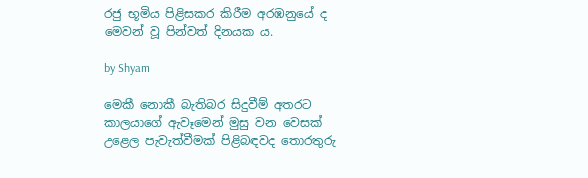රජු භූමිය පිළිසකර කිරීම අරඹනුයේ ද මෙවන් වූ පින්වත් දිනයක ය.

by Shyam

මෙකී නොකී බැතිබර සිදුවීම් අතරට කාලයාගේ ඇවෑමෙන් මුසු වන වෙසක් උළෙල පැවැත්වීමක් පිළිබඳවද තොරතුරු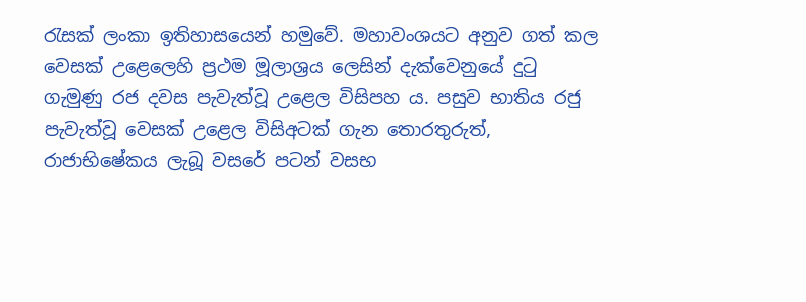රැසක් ලංකා ඉතිහාසයෙන් හමුවේ. මහාවංශයට අනුව ගත් කල වෙසක් උළෙලෙහි ප්‍රථම මූලාශ්‍රය ලෙසින් දැක්වෙනුයේ දුටු ගැමුණු රජ දවස පැවැත්වූ ‍උළෙල විසිපහ ය. පසුව භාතිය රජු පැවැත්වූ වෙසක් උළෙල විසිඅටක් ගැන තොරතුරුත්, රාජාභිෂේකය ලැබූ වසරේ පටන් වසභ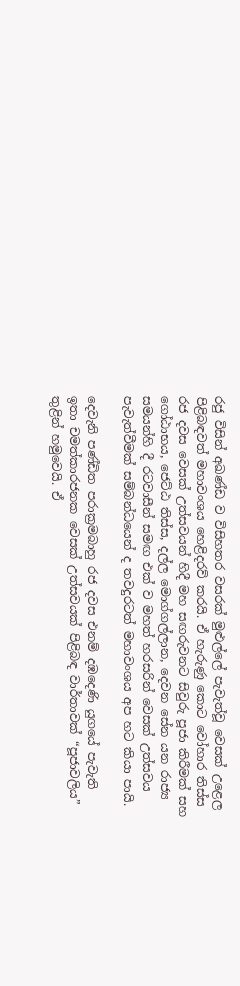රජු විසින් අඛණ්ඩ ව විසිහතර වසරක් මුළුල්ලේ පැවැත්වූ වෙසක් උළෙල පිළිබඳවත් මහාවංශය හෙළිදරව් කරයි. ඒ හැරුණු කොට වෝහාර තිස්ස රජ දවස වෙසක් උත්සවයන් හිදී මහ සඟරුවනට සිවුරු පූජා කිරීමක් සහ ගෝඨාභය, ජෙට්ඨ තිස්ස, දල්ල මොග්ගල්ලාන, දෙවන සේන යන රාජ්‍ය සමයන්හි දී රටවාසීන් සමඟ එක් ව මහත් හරසරින් වෙසක් උත්සවය පැවැත්වීමක් සම්බන්ධයෙන් ද තවදුරටත් මහාවංශය අප හට කියා පායි.

දෙවැනි පණ්ඩිත පරාක්‍රමබාහු රජ දවස එනම් දඹදෙණි යුගයේ පැවැති ඉතා චමත්කාරජනක වෙසක් උත්සවයක් පිළිබඳ වාර්තාවක් “පූජාවලිය” තුළින් හමුවෙයි. ඒ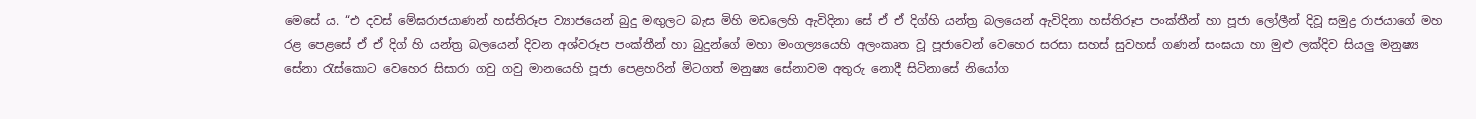මෙසේ ය. “එ දවස් මේඝරාජයාණන් හස්තිරූප ව්‍යාජයෙන් බුදු මඟුලට බැස මිහි මඩලෙහි ඇවිදිනා සේ ඒ ඒ දිග්හි යන්ත්‍ර බලයෙන් ඇවිදිනා හස්තිරූප පංක්තීන් හා පූජා ලෝලීන් දිවූ සමුද්‍ර රාජයාගේ මහ රළ පෙළසේ ඒ ඒ දිග් හි යන්ත්‍ර බලයෙන් දිවන අශ්වරූප පංක්තීන් හා බුදුන්ගේ මහා මංගල්‍යයෙහි අලංකෘත වූ පූජාවෙන් වෙහෙර සරසා සහස් සුවහස් ගණන් සංඝයා හා මුළු ලක්දිව සියලු මනුෂ්‍ය සේනා රැස්කොට වෙහෙර සිසාරා ගවු ගවු මානයෙහි පූජා පෙළහරින් මිටගත් මනුෂ්‍ය සේනාවම අතුරු නොදී සිටිනාසේ නියෝග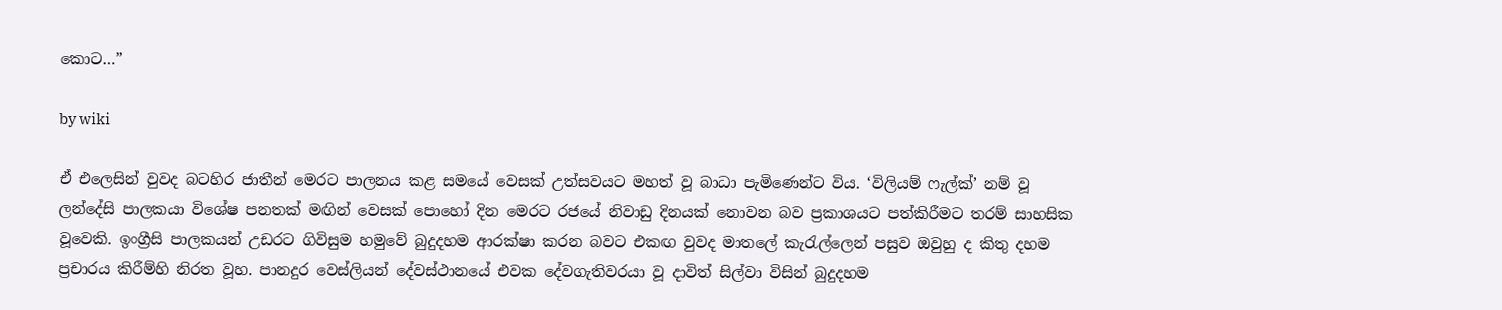කොට…”

by wiki

ඒ එලෙසින් වුවද බටහිර ජාතීන් මෙරට පාලනය කළ සමයේ වෙසක් උත්සවයට මහත් වූ බාධා පැමිණෙන්ට විය. ‘විලියම් ෆැල්ක්’ නම් වූ ලන්දේසි පාලකයා විශේෂ පනතක් මඟින් වෙසක් පොහෝ දින මෙරට රජයේ නිවාඩු දිනයක් නොවන බව ප්‍රකාශයට පත්කිරීමට තරම් සාහසික වූවෙකි. ඉංග්‍රීසි පාලකයන් උඩරට ගිවිසුම හමුවේ බුදුදහම ආරක්ෂා කරන බවට එකඟ වුවද මාතලේ කැරැල්ලෙන් පසුව ඔවුහු ද කිතු දහම ප්‍රචාරය කිරීම්හි නිරත වූහ. පානදුර වෙස්ලියන් දේවස්ථානයේ එවක දේවගැතිවරයා වූ දාවිත් සිල්වා විසින් බුදුදහම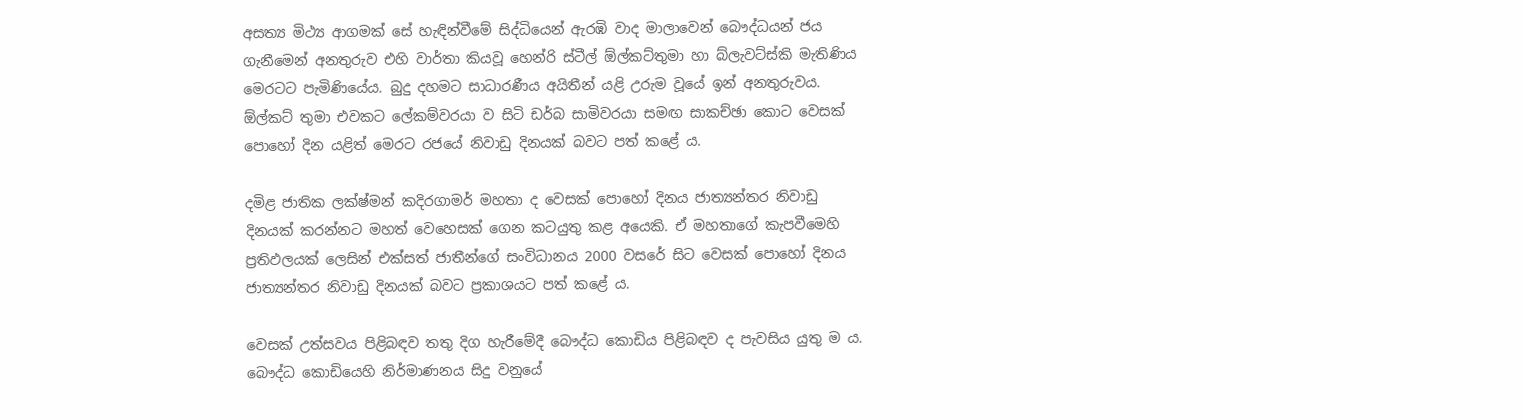අසත්‍ය මිථ්‍ය ආගමක් සේ හැඳින්වීමේ සිද්ධියෙන් ඇරඹි වාද මාලාවෙන් බෞද්ධයන් ජය ගැනීමෙන් අනතුරුව එහි වාර්තා කියවූ හෙන්රි ස්ටීල් ඕල්කට්තුමා හා බ්ලැවට්ස්කි මැතිණිය මෙරටට පැමිණියේය. බුදු දහමට සාධාරණීය අයිතීන් යළි උරුම වූයේ ඉන් අනතුරුවය. ඕල්කට් තුමා එවකට ලේකම්වරයා ව සිටි ඩර්බ සාමිවරයා සමඟ සාකච්ඡා කොට වෙසක් පොහෝ දින යළිත් මෙරට රජයේ නිවාඩු දිනයක් බවට පත් කළේ ය.

දමිළ ජාතික ලක්ෂ්මන් කදිරගාමර් මහතා ද වෙසක් පොහෝ දිනය ජාත්‍යන්තර නිවාඩු දිනයක් කරන්නට මහත් වෙහෙසක් ගෙන කටයුතු කළ අයෙකි. ඒ මහතාගේ කැපවීමෙහි ප්‍රතිඵලයක් ලෙසින් එක්සත් ජාතීන්ගේ සංවිධානය 2000 වසරේ සිට වෙසක් පොහෝ දිනය ජාත්‍යන්තර නිවාඩු දිනයක් බවට ප්‍රකාශයට පත් කළේ ය.

වෙසක් උත්සවය පිළිබඳව තතු දිග හැරීමේදී බෞද්ධ කොඩිය පිළිබඳව ද පැවසිය යුතු ම ය. බෞද්ධ කොඩියෙහි නිර්මාණනය සිදු වනුයේ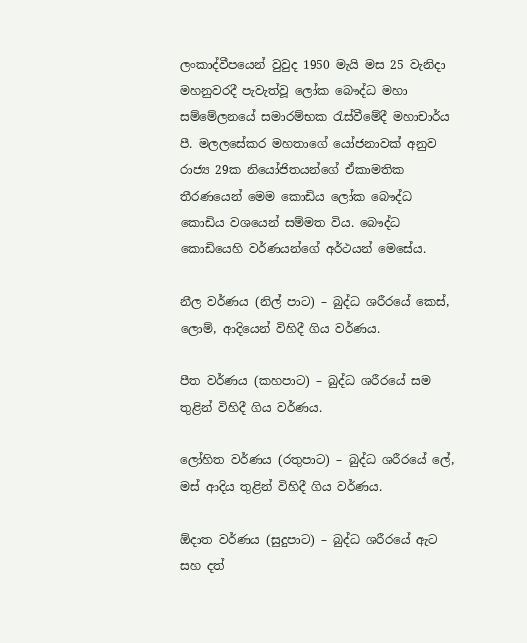ලංකාද්වීපයෙන් වුවුද 1950 මැයි මස 25 වැනිදා මහනුවරදී පැවැත්වූ ලෝක බෞද්ධ මහා සම්මේලනයේ සමාරම්භක රැස්‌වීමේදී මහාචාර්ය පී. මලලසේකර මහතාගේ යෝජනාවක්‌ අනුව රාජ්‍ය 29ක නියෝජිතයන්ගේ ඒකාමතික තීරණයෙන් මෙම කොඩිය ලෝක බෞද්ධ කොඩිය වශයෙන් සම්මත විය. බෞද්ධ කොඩියෙහි වර්ණයන්ගේ අර්ථයන් මෙසේය.

නීල වර්ණය (නිල් පාට) – බුද්ධ ශරීරයේ කෙස්‌, ලොම්, ආදියෙන් විහිදී ගිය වර්ණය.

පීත වර්ණය (කහපාට) – බුද්ධ ශරීරයේ සම තුළින් විහිදී ගිය වර්ණය.

ලෝහිත වර්ණය (රතුපාට) – බුද්ධ ශරීරයේ ලේ, මස්‌ ආදිය තුළින් විහිදී ගිය වර්ණය.

ඕදාත වර්ණය (සුදුපාට) – බුද්ධ ශරීරයේ ඇට සහ දත්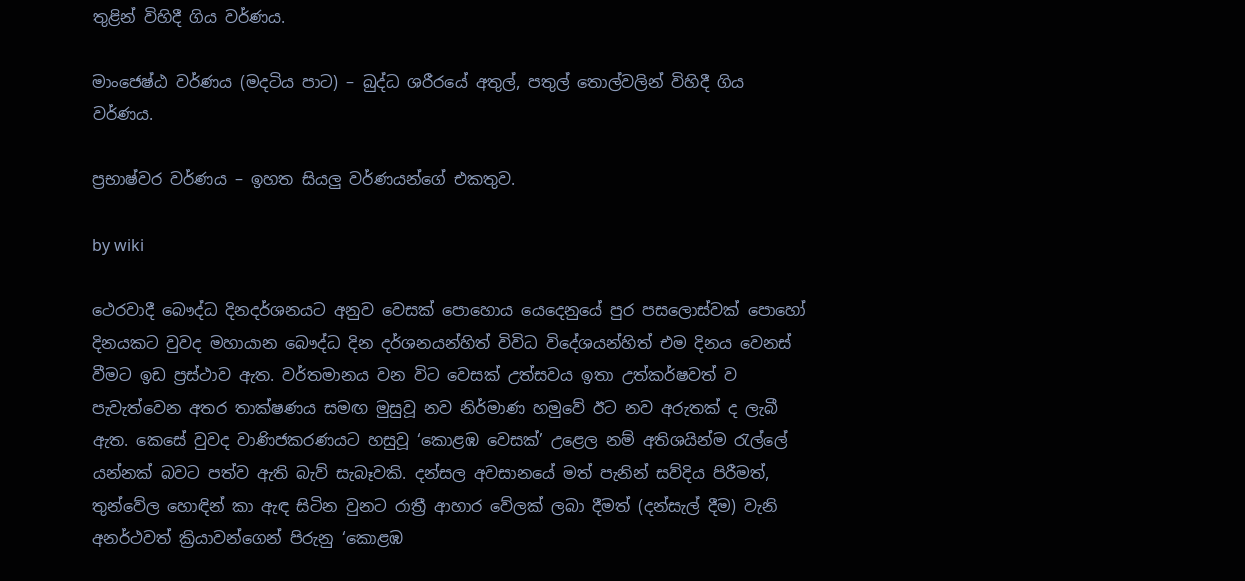තුළින් විහිදී ගිය වර්ණය.

මාංජෙෂ්ඨ වර්ණය (මදටිය පාට) – බුද්ධ ශරීරයේ අතුල්, පතුල් තොල්වලින් විහිදී ගිය වර්ණය.

ප්‍රභාෂ්වර වර්ණය – ඉහත සියලු වර්ණයන්ගේ එකතුව.

by wiki

ථෙරවාදී බෞද්ධ දිනදර්ශනයට අනුව වෙසක් පොහොය යෙදෙනුයේ පුර පසලොස්වක් පොහෝ දිනයකට වුවද මහායාන බෞද්ධ දින දර්ශනයන්හිත් විවිධ විදේශයන්හිත් එම දිනය වෙනස් වීමට ඉඩ ප්‍රස්ථාව ඇත. වර්තමානය වන විට වෙසක් උත්සවය ඉතා උත්කර්ෂවත් ව පැවැත්වෙන අතර තාක්ෂණය සමඟ මුසුවූ නව නිර්මාණ හමුවේ ඊට නව අරුතක් ද ලැබී ඇත. කෙසේ වුවද වාණිජකරණයට හසුවූ ‘කොළඹ වෙසක්’ උළෙල නම් අතිශයින්ම රැල්ලේ යන්නක් බවට පත්ව ඇති බැව් සැබෑවකි. දන්සල අවසානයේ මත් පැනින් සව්දිය පිරීමත්, තුන්වේල හොඳින් කා ඇඳ සිටින වුනට රාත්‍රී ආහාර වේලක් ලබා දීමත් (දන්සැල් දීම) වැනි අනර්ථවත් ක්‍රියාවන්ගෙන් පිරුනු ‘කොළඹ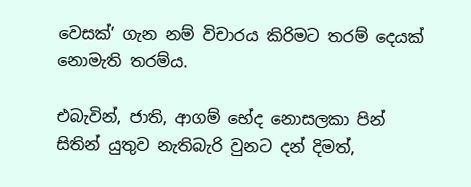වෙසක්’ ගැන නම් විචාරය කිරිමට තරම් දෙයක් නොමැති තරම්ය.

එබැවින්, ජාති, ආගම් භේද නොසලකා පින් සිතින් යුතුව නැතිබැරි වුනට දන් දිමත්,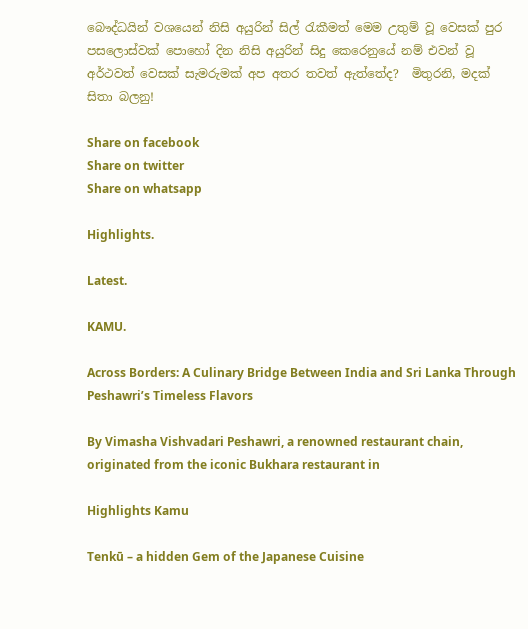බෞද්ධයින් වශයෙන් නිසි අයුරින් සිල් රැකීමත් මෙම උතුම් වූ වෙසක් පුර පසලොස්වක් පොහෝ දින නිසි අයුරින් සිදු කෙරෙනුයේ නම් එවන් වූ අර්ථවත් වෙසක් සැමරුමක් අප අතර තවත් ඇත්තේද?  මිතුරනි, මදක් සිතා බලනු!

Share on facebook
Share on twitter
Share on whatsapp

Highlights.

Latest.

KAMU.

Across Borders: A Culinary Bridge Between India and Sri Lanka Through Peshawri’s Timeless Flavors

By Vimasha Vishvadari Peshawri, a renowned restaurant chain, originated from the iconic Bukhara restaurant in

Highlights Kamu

Tenkū – a hidden Gem of the Japanese Cuisine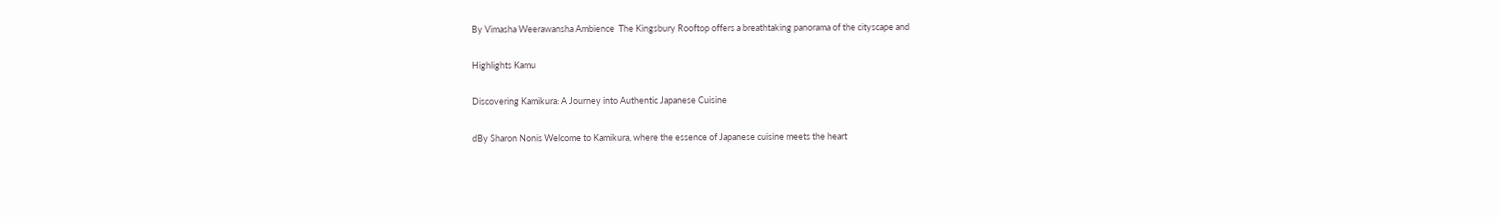By Vimasha Weerawansha Ambience  The Kingsbury Rooftop offers a breathtaking panorama of the cityscape and

Highlights Kamu

Discovering Kamikura: A Journey into Authentic Japanese Cuisine

dBy Sharon Nonis Welcome to Kamikura, where the essence of Japanese cuisine meets the heart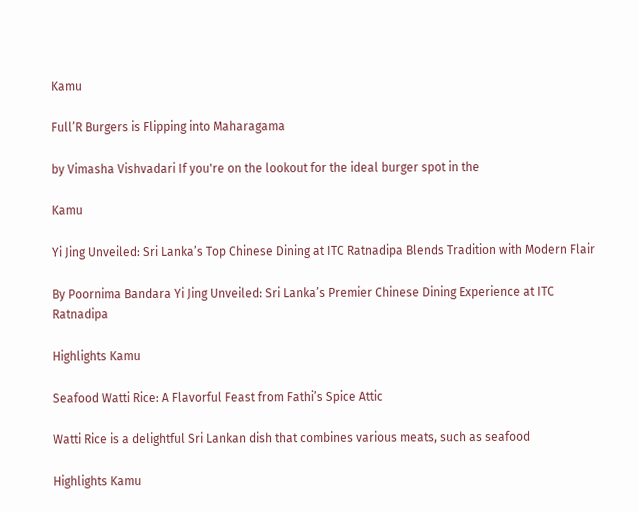Kamu

Full’R Burgers is Flipping into Maharagama

by Vimasha Vishvadari If you're on the lookout for the ideal burger spot in the

Kamu

Yi Jing Unveiled: Sri Lanka’s Top Chinese Dining at ITC Ratnadipa Blends Tradition with Modern Flair

By Poornima Bandara Yi Jing Unveiled: Sri Lanka’s Premier Chinese Dining Experience at ITC Ratnadipa

Highlights Kamu

Seafood Watti Rice: A Flavorful Feast from Fathi’s Spice Attic

Watti Rice is a delightful Sri Lankan dish that combines various meats, such as seafood

Highlights Kamu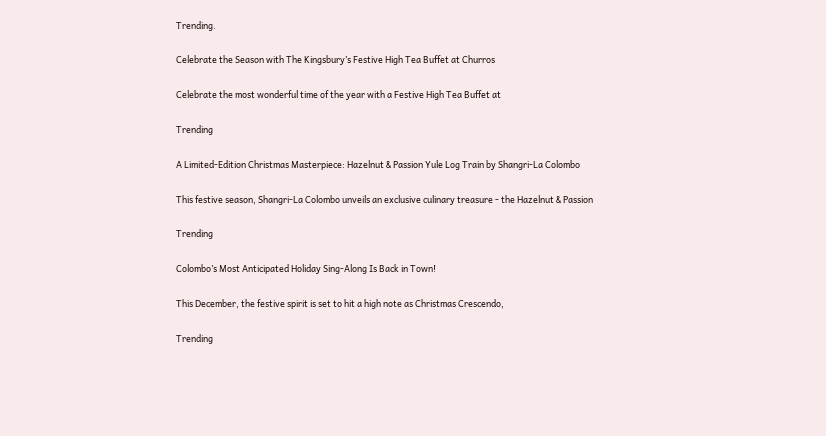Trending.

Celebrate the Season with The Kingsbury’s Festive High Tea Buffet at Churros

Celebrate the most wonderful time of the year with a Festive High Tea Buffet at

Trending

A Limited-Edition Christmas Masterpiece: Hazelnut & Passion Yule Log Train by Shangri-La Colombo

This festive season, Shangri-La Colombo unveils an exclusive culinary treasure - the Hazelnut & Passion

Trending

Colombo’s Most Anticipated Holiday Sing-Along Is Back in Town!

This December, the festive spirit is set to hit a high note as Christmas Crescendo,

Trending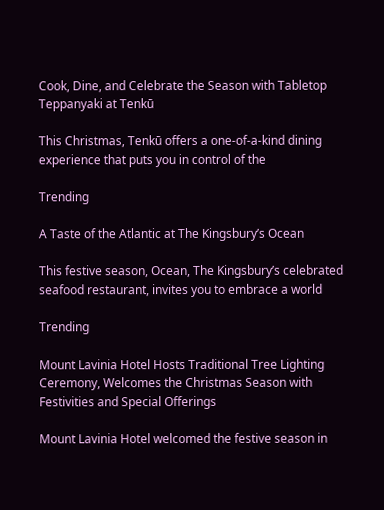Cook, Dine, and Celebrate the Season with Tabletop Teppanyaki at Tenkū

This Christmas, Tenkū offers a one-of-a-kind dining experience that puts you in control of the

Trending

A Taste of the Atlantic at The Kingsbury’s Ocean

This festive season, Ocean, The Kingsbury’s celebrated seafood restaurant, invites you to embrace a world

Trending

Mount Lavinia Hotel Hosts Traditional Tree Lighting Ceremony, Welcomes the Christmas Season with Festivities and Special Offerings

Mount Lavinia Hotel welcomed the festive season in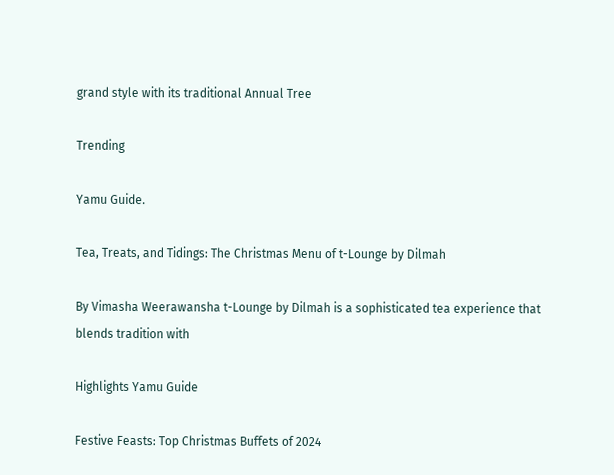grand style with its traditional Annual Tree

Trending

Yamu Guide.

Tea, Treats, and Tidings: The Christmas Menu of t-Lounge by Dilmah

By Vimasha Weerawansha t-Lounge by Dilmah is a sophisticated tea experience that blends tradition with

Highlights Yamu Guide

Festive Feasts: Top Christmas Buffets of 2024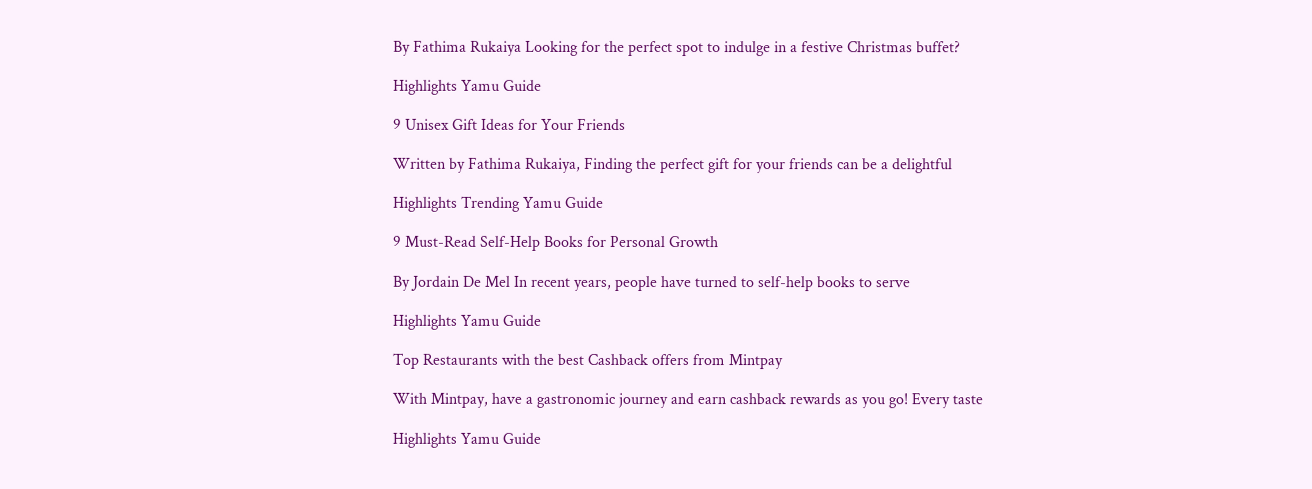By Fathima Rukaiya Looking for the perfect spot to indulge in a festive Christmas buffet?

Highlights Yamu Guide

9 Unisex Gift Ideas for Your Friends

Written by Fathima Rukaiya, Finding the perfect gift for your friends can be a delightful

Highlights Trending Yamu Guide

9 Must-Read Self-Help Books for Personal Growth

By Jordain De Mel In recent years, people have turned to self-help books to serve

Highlights Yamu Guide

Top Restaurants with the best Cashback offers from Mintpay

With Mintpay, have a gastronomic journey and earn cashback rewards as you go! Every taste

Highlights Yamu Guide